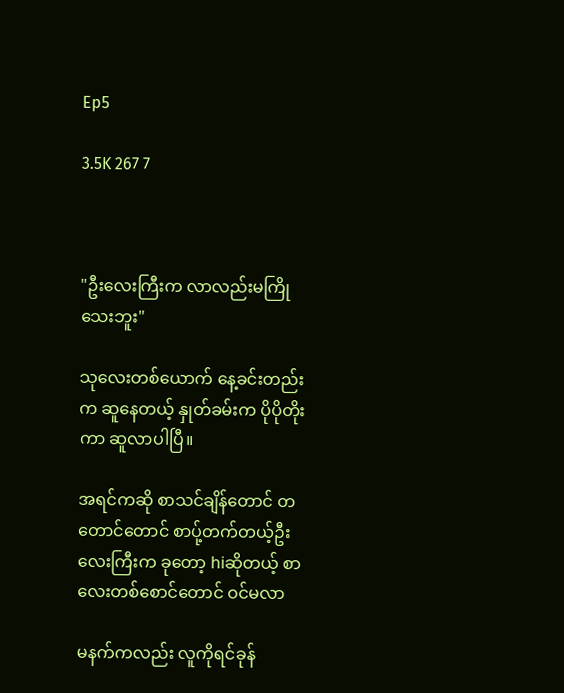Ep5

3.5K 267 7



"ဦးလေးကြီးက လာလည်းမကြိုသေးဘူး"

သုလေးတစ်ယောက် နေ့ခင်းတည်းက ဆူနေတယ့် နှုတ်ခမ်းက ပိုပိုတိုးကာ ဆူလာပါပြီ။

အရင်ကဆို စာသင်ချိန်တောင် တတောင်တောင် စာပ်ု့တက်တယ့်ဦးလေးကြီးက ခုတော့ hiဆိုတယ့် စာလေးတစ်စောင်တောင် ဝင်မလာ

မနက်ကလည်း လူကိုရင်ခုန်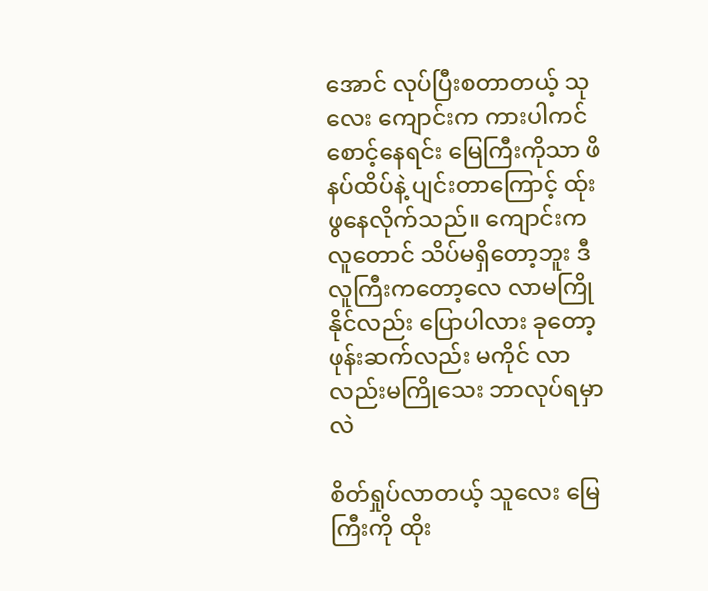အောင် လုပ်ပြီးစတာတယ့် သုလေး ကျောင်းက ကားပါကင်စောင့်နေရင်း မြေကြီးကိုသာ ဖိနပ်ထိပ်နဲ့ ပျင်းတာကြောင့် ထ်ုးဖွနေလိုက်သည်။ ကျောင်းကလူတောင် သိပ်မရှိတော့ဘူး ဒီလူကြီးကတော့လေ လာမကြိုနိုင်လည်း ပြောပါလား ခုတော့ ဖုန်းဆက်လည်း မကိုင် လာလည်းမကြိုသေး ဘာလုပ်ရမှာလဲ

စိတ်ရှုပ်လာတယ့် သူလေး မြေကြီးကို ထိုး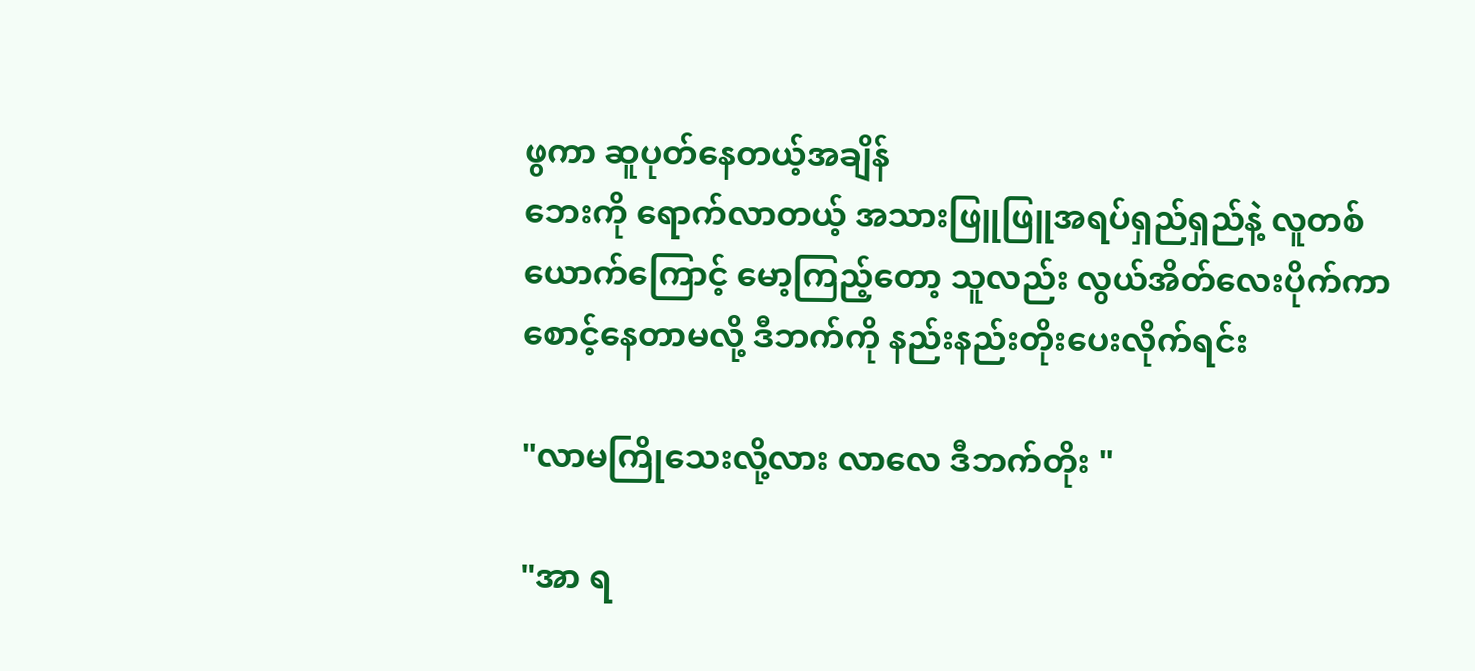ဖွကာ ဆူပုတ်နေတယ့်အချိန်
ဘေးကို ရောက်လာတယ့် အသားဖြူဖြူအရပ်ရှည်ရှည်နဲ့ လူတစ်ယောက်ကြောင့် မော့ကြည့်တော့ သူလည်း လွယ်အိတ်လေးပိုက်ကာ စောင့်နေတာမလို့ ဒီဘက်ကို နည်းနည်းတိုးပေးလိုက်ရင်း

"လာမကြိုသေးလို့လား လာလေ ဒီဘက်တိုး "

"အာ ရ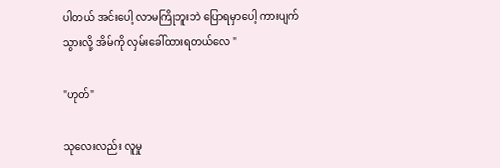ပါတယ် အင်းပေါ့ လာမကြိုဘူးဘဲ ပြောရမှာပေါ့ ကားပျက်သွားလို့ အိမ်ကို လှမ်းခေါ်ထားရတယ်လေ "

"ဟုတ်"

သုလေးလည်း လူမှု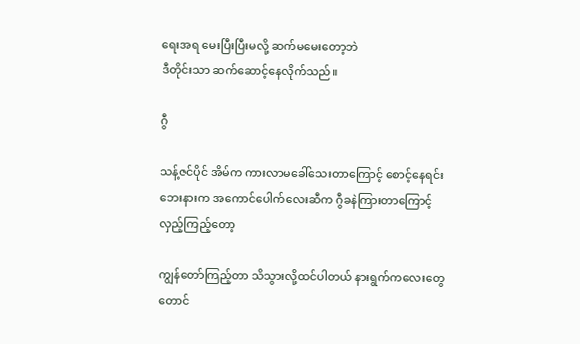ရေးအရ မေးပြီးပြီးမလို့ ဆက်မမေးတော့ဘဲ
ဒီတိုင်းသာ ဆက်ဆောင့်နေလိုက်သည်။

ဂွီ

သန့်ဇင်ပိုင် အိမ်က ကားလာမခေါ်သေးတာကြောင့် စောင့်နေရင်း ဘေးနားက အကောင်ပေါက်လေးဆီက ဂွီခနဲကြားတာကြောင့် လှည့်ကြည့်တော့

ကျွန်တော်ကြည့်တာ သိသွားလို့ထင်ပါတယ် နားရွက်ကလေးတွေတောင်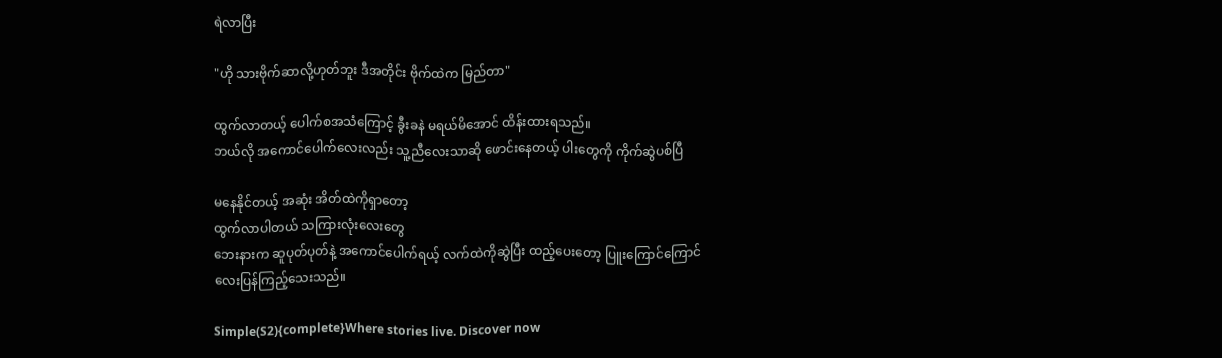ရဲလာပြီး

"ဟို သားဗိုက်ဆာလို့ဟုတ်ဘူး ဒီအတိုင်း ဗိုက်ထဲက မြည်တာ"

ထွက်လာတယ့် ပေါက်စအသံကြောင့် ခွီးခနဲ မရယ်မိအောင် ထိန်းထားရသည်။
ဘယ်လို အကောင်ပေါက်လေးလည်း သူ့ညီလေးသာဆို ဖောင်းနေတယ့် ပါးတွေကို ကိုက်ဆွဲပစ်ပြီ

မနေနိုင်တယ့် အဆုံး အိတ်ထဲကိုရှာတော့
ထွက်လာပါတယ် သကြားလုံးလေးတွေ
ဘေးနားက ဆူပုတ်ပုတ်နဲ့ အကောင်ပေါက်ရယ့် လက်ထဲကိုဆွဲပြီး ထည့်ပေးတော့ ပြူးကြောင်ကြောင်လေးပြန်ကြည့်သေးသည်။

Simple(S2){complete}Where stories live. Discover now